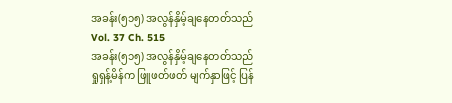အခန်း(၅၁၅) အလွန်နှိမ့်ချနေတတ်သည်
Vol. 37 Ch. 515
အခန်း(၅၁၅) အလွန်နှိမ့်ချနေတတ်သည်
ရှုရှန့်မိန်က ဖြူဖတ်ဖတ် မျက်နှာဖြင့် ပြန်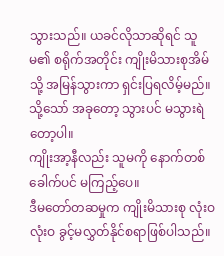သွားသည်။ ယခင်လိုသာဆိုရင် သူမ၏ စရိုက်အတိုင်း ကျိုးမိသားစုအိမ်သို့ အမြန်သွားကာ ရှင်းပြရလိမ့်မည်။
သို့သော် အခုတော့ သွားပင် မသွားရဲတော့ပါ။
ကျိုးအာ့နီလည်း သူမကို နောက်တစ်ခေါက်ပင် မကြည့်ပေ။
ဒီမတော်တဆမှုက ကျိုးမိသားစု လုံးဝ လုံးဝ ခွင့်မလွှတ်နိုင်စရာဖြစ်ပါသည်။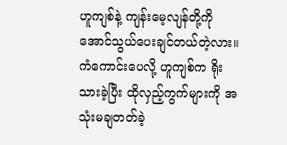ဟူကျစ်နဲ့ ကျန်းမေ့လျန်တို့ကို အောင်သွယ်ပေးချင်တယ်တဲ့လား။ ကံကောင်းပေလို့ ဟူကျစ်က ရိုးသားခဲ့ပြီး ထိုလှည့်ကွက်များကို အသုံးမချတတ်ခဲ့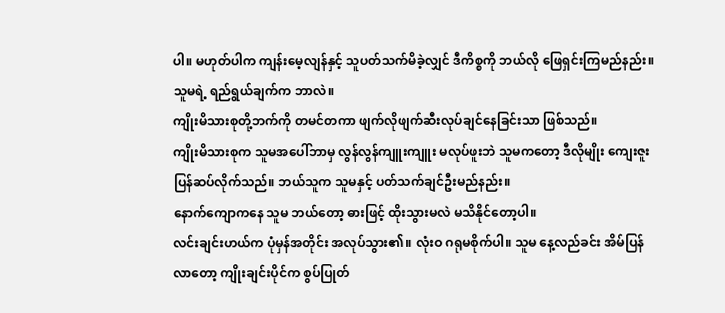ပါ။ မဟုတ်ပါက ကျန်းမေ့လျန်နှင့် သူပတ်သက်မိခဲ့လျှင် ဒီကိစ္စကို ဘယ်လို ဖြေရှင်းကြမည်နည်း။
သူမရဲ့ ရည်ရွယ်ချက်က ဘာလဲ။
ကျိုးမိသားစုတို့ဘက်ကို တမင်တကာ ဖျက်လိုဖျက်ဆီးလုပ်ချင်နေခြင်းသာ ဖြစ်သည်။
ကျိုးမိသားစုက သူမအပေါ်ဘာမှ လွန်လွန်ကျူးကျူး မလုပ်ဖူးဘဲ သူမကတော့ ဒီလိုမျိုး ကျေးဇူးပြန်ဆပ်လိုက်သည်။ ဘယ်သူက သူမနှင့် ပတ်သက်ချင်ဦးမည်နည်း။
နောက်ကျောကနေ သူမ ဘယ်တော့ ဓားဖြင့် ထိုးသွားမလဲ မသိနိုင်တော့ပါ။
လင်းချင်းဟယ်က ပုံမှန်အတိုင်း အလုပ်သွား၏။ လုံးဝ ဂရုမစိုက်ပါ။ သူမ နေ့လည်ခင်း အိမ်ပြန်လာတော့ ကျိုးချင်းပိုင်က စွပ်ပြုတ်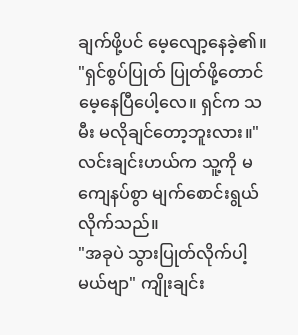ချက်ဖို့ပင် မေ့လျော့နေခဲ့၏။
"ရှင်စွပ်ပြုတ် ပြုတ်ဖို့တောင် မေ့နေပြီပေါ့လေ။ ရှင်က သမီး မလိုချင်တော့ဘူးလား။" လင်းချင်းဟယ်က သူ့ကို မကျေနပ်စွာ မျက်စောင်းရွယ်လိုက်သည်။
"အခုပဲ သွားပြုတ်လိုက်ပါ့မယ်ဗျာ" ကျိုးချင်း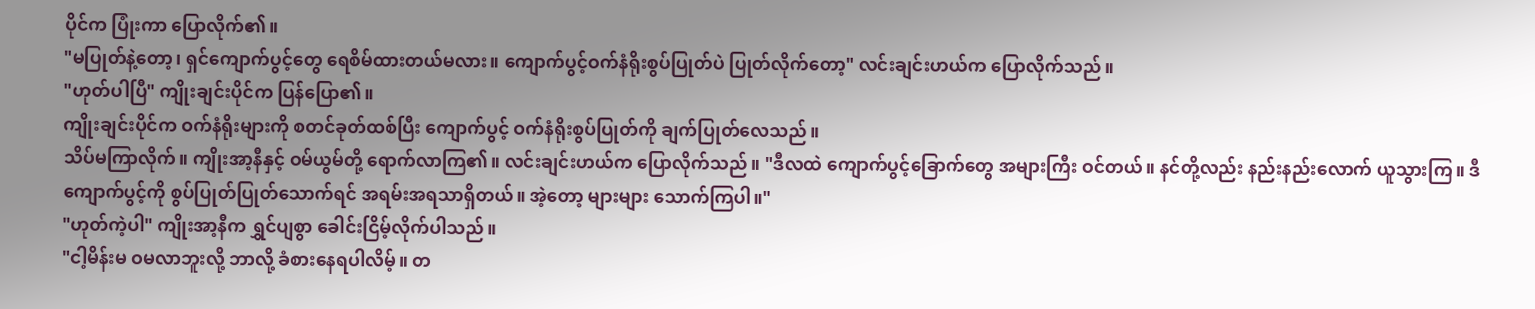ပိုင်က ပြုံးကာ ပြောလိုက်၏။
"မပြုတ်နဲ့တော့၊ ရှင်ကျောက်ပွင့်တွေ ရေစိမ်ထားတယ်မလား။ ကျောက်ပွင့်ဝက်နံရိုးစွပ်ပြုတ်ပဲ ပြုတ်လိုက်တော့" လင်းချင်းဟယ်က ပြောလိုက်သည်။
"ဟုတ်ပါပြီ" ကျိုးချင်းပိုင်က ပြန်ပြော၏။
ကျိုးချင်းပိုင်က ဝက်နံရိုးများကို စတင်ခုတ်ထစ်ပြီး ကျောက်ပွင့် ဝက်နံရိုးစွပ်ပြုတ်ကို ချက်ပြုတ်လေသည်။
သိပ်မကြာလိုက်။ ကျိုးအာ့နီနှင့် ဝမ်ယွမ်တို့ ရောက်လာကြ၏။ လင်းချင်းဟယ်က ပြောလိုက်သည်။ "ဒီလထဲ ကျောက်ပွင့်ခြောက်တွေ အများကြီး ဝင်တယ်။ နင်တို့လည်း နည်းနည်းလောက် ယူသွားကြ။ ဒီကျောက်ပွင့်ကို စွပ်ပြုတ်ပြုတ်သောက်ရင် အရမ်းအရသာရှိတယ်။ အဲ့တော့ များများ သောက်ကြပါ။"
"ဟုတ်ကဲ့ပါ" ကျိုးအာ့နီက ရွှင်ပျစွာ ခေါင်းငြိမ့်လိုက်ပါသည်။
"ငါ့မိန်းမ ဝမလာဘူးလို့ ဘာလို့ ခံစားနေရပါလိမ့်။ တ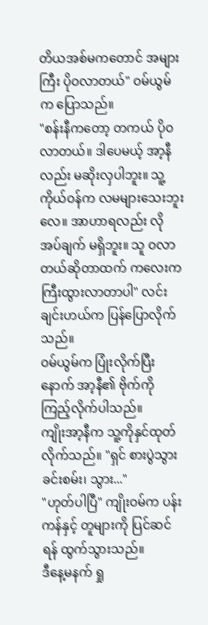တိယအစ်မကတောင် အများကြီး ပိုဝလာတယ်" ဝမ်ယွမ်က ပြောသည်။
"စန်းနီကတော့ တကယ် ပိုဝလာတယ်။ ဒါပေမယ့် အာ့နီလည်း မဆိုးလှပါဘူး။ သူ့ကိုယ်ဝန်က လမများသေးဘူးလေ။ အာဟာရလည်း လိုအပ်ချက် မရှိဘူး။ သူ ဝလာတယ်ဆိုတာထက် ကလေးက ကြီးထွားလာတာပါ" လင်းချင်းဟယ်က ပြန်ပြောလိုက်သည်။
ဝမ်ယွမ်က ပြုံးလိုက်ပြီးနောက် အာ့နီ၏ ဗိုက်ကို ကြည့်လိုက်ပါသည်။
ကျိုးအာ့နီက သူ့ကိုနှင်ထုတ်လိုက်သည်။ "ရှင် စားပွဲသွားခင်းစမ်း၊ သွား..."
"ဟုတ်ပါပြီ" ကျိုးဝမ်က ပန်းကန်နှင့် တူများကို ပြင်ဆင်ရန် ထွက်သွားသည်။
ဒီနေ့မနက် ရှု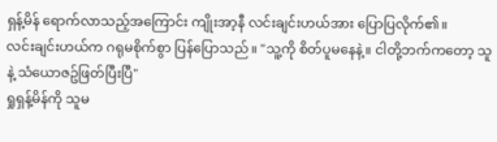ရှန့်မိန် ရောက်လာသည့်အကြောင်း ကျိုးအာ့နီ လင်းချင်းဟယ်အား ပြောပြလိုက်၏။
လင်းချင်းဟယ်က ဂရုမစိုက်စွာ ပြန်ပြောသည်။ "သူ့ကို စိတ်ပူမနေနဲ့။ ငါတို့ဘက်ကတော့ သူနဲ့ သံယောဇဥ်ဖြတ်ပြီးပြီ"
ရှုရှန့်မိန်ကို သူမ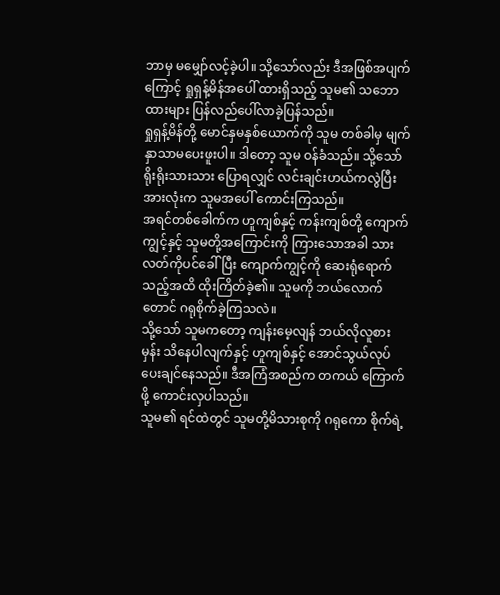ဘာမှ မမျှော်လင့်ခဲ့ပါ။ သို့သော်လည်း ဒီအဖြစ်အပျက်ကြောင့် ရှုရှန့်မိန်အပေါ် ထားရှိသည့် သူမ၏ သဘောထားများ ပြန်လည်ပေါ်လာခဲ့ပြန်သည်။
ရှုရှန့်မိန်တို့ မောင်နှမနှစ်ယောက်ကို သူမ တစ်ခါမှ မျက်နှာသာမပေးဖူးပါ။ ဒါတော့ သူမ ဝန်ခံသည်။ သို့သော် ရိုးရိုးသားသား ပြောရလျှင် လင်းချင်းဟယ်ကလွဲပြီး အားလုံးက သူမအပေါ် ကောင်းကြသည်။
အရင်တစ်ခေါက်က ဟူကျစ်နှင့် ကန်းကျစ်တို့ ကျောက်ကျွင့်နှင့် သူမတို့အကြောင်းကို ကြားသောအခါ သားလတ်ကိုပင်ခေါ်ပြီး ကျောက်ကျွင့်ကို ဆေးရုံရောက်သည့်အထိ ထိုးကြိတ်ခဲ့၏။ သူမကို ဘယ်လောက်တောင် ဂရုစိုက်ခဲ့ကြသလဲ။
သို့သော် သူမကတော့ ကျန်းမေ့လျန် ဘယ်လိုလူစားမှန်း သိနေပါလျက်နှင့် ဟူကျစ်နှင့် အောင်သွယ်လုပ်ပေးချင်နေသည်။ ဒီအကြံအစည်က တကယ် ကြောက်ဖို့ ကောင်းလှပါသည်။
သူမ၏ ရင်ထဲတွင် သူမတို့မိသားစုကို ဂရုကော စိုက်ရဲ့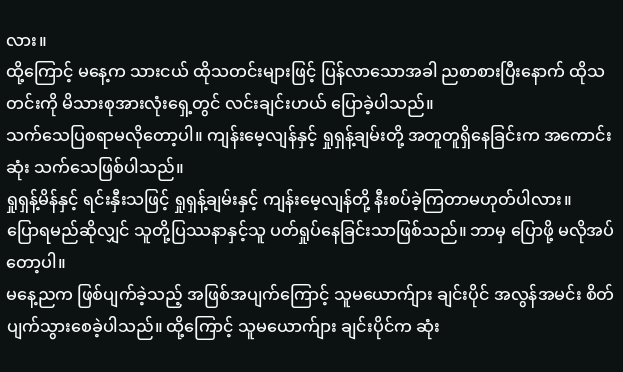လား။
ထို့ကြောင့် မနေ့က သားငယ် ထိုသတင်းများဖြင့် ပြန်လာသောအခါ ညစာစားပြီးနောက် ထိုသတင်းကို မိသားစုအားလုံးရှေ့တွင် လင်းချင်းဟယ် ပြောခဲ့ပါသည်။
သက်သေပြစရာမလိုတော့ပါ။ ကျန်းမေ့လျန်နှင့် ရှုရှန့်ချမ်းတို့ အတူတူရှိနေခြင်းက အကောင်းဆုံး သက်သေဖြစ်ပါသည်။
ရှုရှန့်မိန်နှင့် ရင်းနှီးသဖြင့် ရှုရှန့်ချမ်းနှင့် ကျန်းမေ့လျန်တို့ နီးစပ်ခဲ့ကြတာမဟုတ်ပါလား။
ပြောရမည်ဆိုလျှင် သူတို့ပြဿနာနှင့်သူ ပတ်ရှုပ်နေခြင်းသာဖြစ်သည်။ ဘာမှ ပြောဖို့ မလိုအပ်တော့ပါ။
မနေ့ညက ဖြစ်ပျက်ခဲ့သည့် အဖြစ်အပျက်ကြောင့် သူမယောက်ျား ချင်းပိုင် အလွန်အမင်း စိတ်ပျက်သွားစေခဲ့ပါသည်။ ထို့ကြောင့် သူမယောက်ျား ချင်းပိုင်က ဆုံး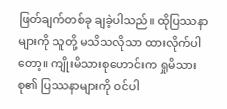ဖြတ်ချက်တစ်ခု ချခဲ့ပါသည်။ ထိုပြဿနာများကို သူတို့ မသိသလိုသာ ထားလိုက်ပါတော့။ ကျိုးမိသားစုဟောင်းက ရှုမိသားစု၏ ပြဿနာများကို ဝင်ပါ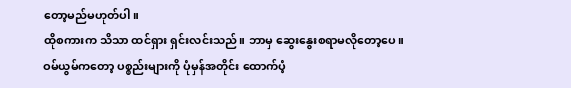တော့မည်မဟုတ်ပါ။
ထိုစကားက သိသာ ထင်ရှား ရှင်းလင်းသည်။ ဘာမှ ဆွေးနွေးစရာမလိုတော့ပေ။
ဝမ်ယွမ်ကတော့ ပစ္စည်းများကို ပုံမှန်အတိုင်း ထောက်ပံ့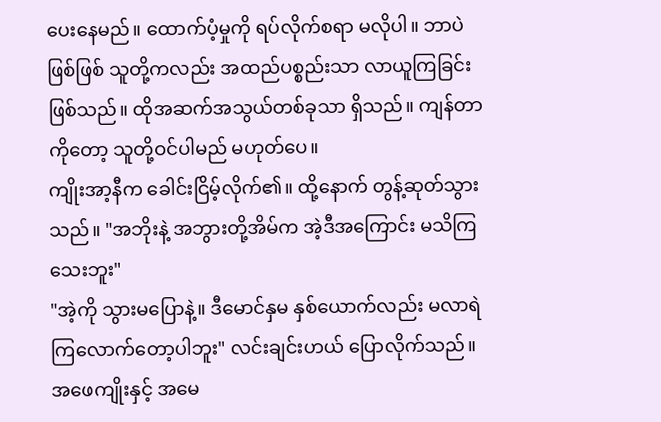ပေးနေမည်။ ထောက်ပံ့မှုကို ရပ်လိုက်စရာ မလိုပါ။ ဘာပဲဖြစ်ဖြစ် သူတို့ကလည်း အထည်ပစ္စည်းသာ လာယူကြခြင်း ဖြစ်သည်။ ထိုအဆက်အသွယ်တစ်ခုသာ ရှိသည်။ ကျန်တာကိုတော့ သူတို့ဝင်ပါမည် မဟုတ်ပေ။
ကျိုးအာ့နီက ခေါင်းငြိမ့်လိုက်၏။ ထို့နောက် တွန့်ဆုတ်သွားသည်။ "အဘိုးနဲ့ အဘွားတို့အိမ်က အဲ့ဒီအကြောင်း မသိကြသေးဘူး"
"အဲ့ကို သွားမပြောနဲ့။ ဒီမောင်နှမ နှစ်ယောက်လည်း မလာရဲကြလောက်တော့ပါဘူး" လင်းချင်းဟယ် ပြောလိုက်သည်။
အဖေကျိုးနှင့် အမေ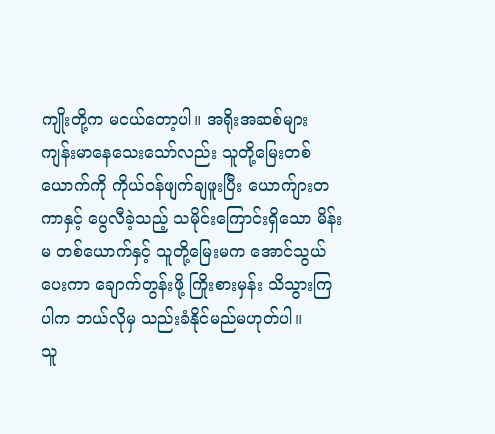ကျိုးတို့က မငယ်တော့ပါ။ အရိုးအဆစ်များ ကျန်းမာနေသေးသော်လည်း သူတို့မြေးတစ်ယောက်ကို ကိုယ်ဝန်ဖျက်ချဖူးပြီး ယောက်ျားတကာနှင့် ပွေလီခဲ့သည့် သမိုင်းကြောင်းရှိသော မိန်းမ တစ်ယောက်နှင့် သူတို့မြေးမက အောင်သွယ်ပေးကာ ချောက်တွန်းဖို့ ကြိုးစားမှန်း သိသွားကြပါက ဘယ်လိုမှ သည်းခံနိုင်မည်မဟုတ်ပါ။
သူ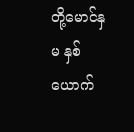တို့မောင်နှမ နှစ်ယောက်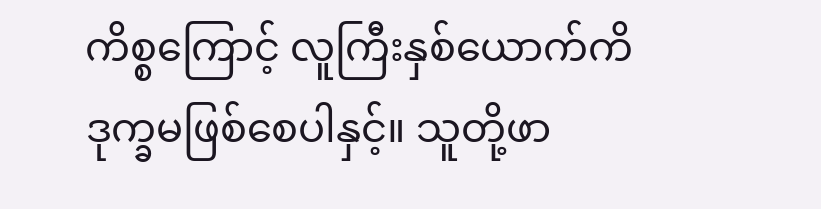ကိစ္စကြောင့် လူကြီးနှစ်ယောက်ကိ ဒုက္ခမဖြစ်စေပါနှင့်။ သူတို့ဖာ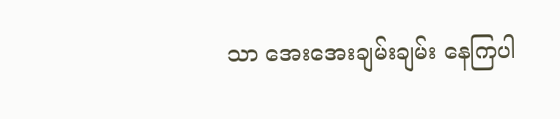သာ အေးအေးချမ်းချမ်း နေကြပါ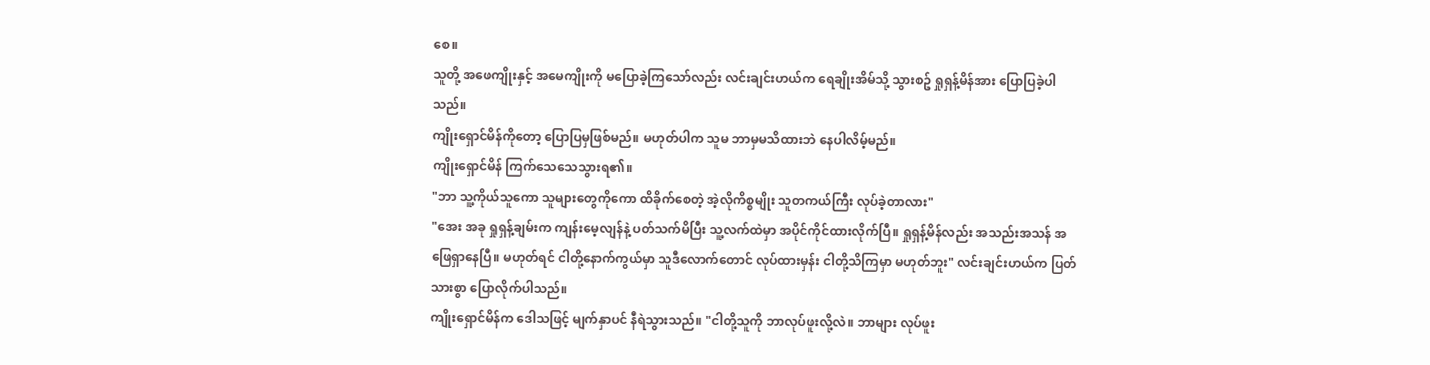စေ။
သူတို့ အဖေကျိုးနှင့် အမေကျိုးကို မပြောခဲ့ကြသော်လည်း လင်းချင်းဟယ်က ရေချိုးအိမ်သို့ သွားစဥ် ရှုရှန့်မိန်အား ပြောပြခဲ့ပါသည်။
ကျိုးရှောင်မိန်ကိုတော့ ပြောပြမှဖြစ်မည်။ မဟုတ်ပါက သူမ ဘာမှမသိထားဘဲ နေပါလိမ့်မည်။
ကျိုးရှောင်မိန် ကြက်သေသေသွားရ၏။
"ဘာ သူ့ကိုယ်သူကော သူများတွေကိုကော ထိခိုက်စေတဲ့ အဲ့လိုကိစ္စမျိုး သူတကယ်ကြီး လုပ်ခဲ့တာလား"
"အေး အခု ရှုရှန့်ချမ်းက ကျန်းမေ့လျန်နဲ့ ပတ်သက်မိပြီး သူ့လက်ထဲမှာ အပိုင်ကိုင်ထားလိုက်ပြီ။ ရှုရှန့်မိန်လည်း အသည်းအသန် အဖြေရှာနေပြီ။ မဟုတ်ရင် ငါတို့နောက်ကွယ်မှာ သူဒီလောက်တောင် လုပ်ထားမှန်း ငါတို့သိကြမှာ မဟုတ်ဘူး" လင်းချင်းဟယ်က ပြတ်သားစွာ ပြောလိုက်ပါသည်။
ကျိုးရှောင်မိန်က ဒေါသဖြင့် မျက်နှာပင် နီရဲသွားသည်။ "ငါတို့သူကို ဘာလုပ်ဖူးလို့လဲ။ ဘာများ လုပ်ဖူး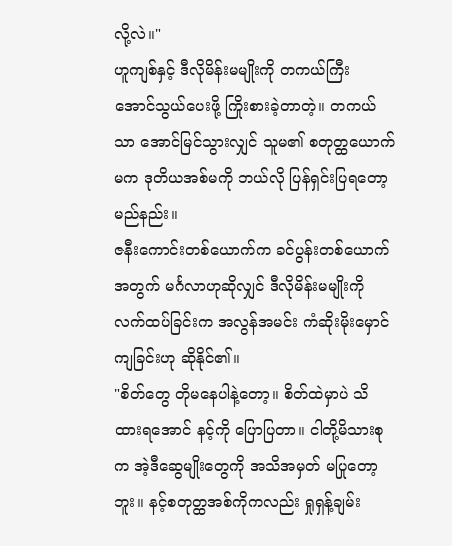လို့လဲ။"
ဟူကျစ်နှင့် ဒီလိုမိန်းမမျိုးကို တကယ်ကြီး အောင်သွယ်ပေးဖို့ ကြိုးစားခဲ့တာတဲ့။ တကယ်သာ အောင်မြင်သွားလျှင် သူမ၏ စတုတ္ထယောက်မက ဒုတိယအစ်မကို ဘယ်လို ပြန်ရှင်းပြရတော့မည်နည်း။
ဇနီးကောင်းတစ်ယောက်က ခင်ပွန်းတစ်ယောက်အတွက် မင်္ဂလာဟုဆိုလျှင် ဒီလိုမိန်းမမျိုးကို လက်ထပ်ခြင်းက အလွန်အမင်း ကံဆိုးမိုးမှောင်ကျခြင်းဟု ဆိုနိုင်၏။
"စိတ်တွေ တိုမနေပါနဲ့တော့။ စိတ်ထဲမှာပဲ သိထားရအောင် နင့်ကို ပြောပြတာ။ ငါတို့မိသားစုက အဲ့ဒီဆွေမျိုးတွေကို အသိအမှတ် မပြုတော့ဘူး။ နင့်စတုတ္ထအစ်ကိုကလည်း ရှုရှန့်ချမ်း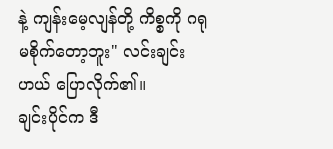နဲ့ ကျန်းမေ့လျန်တို့ ကိစ္စကို ဂရုမစိုက်တော့ဘူး" လင်းချင်းဟယ် ပြောလိုက်၏။
ချင်းပိုင်က ဒီ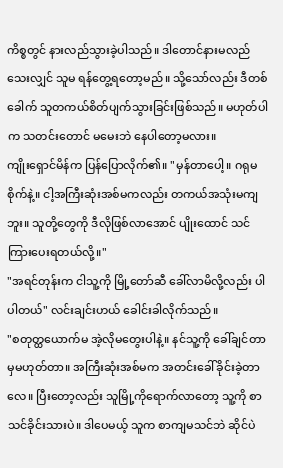ကိစ္စတွင် နားလည်သွားခဲ့ပါသည်။ ဒါတောင်နားမလည်သေးလျှင် သူမ ရန်တွေ့ရတော့မည်။ သို့သော်လည်း ဒီတစ်ခေါက် သူတကယ်စိတ်ပျက်သွားခြင်းဖြစ်သည်။ မဟုတ်ပါက သတင်းတောင် မမေးဘဲ နေပါတော့မလား။
ကျိုးရှောင်မိန်က ပြန်ပြောလိုက်၏။ "မှန်တာပေါ့။ ဂရုမစိုက်နဲ့။ ငါ့အကြီးဆုံးအစ်မကလည်း တကယ်အသုံးမကျဘူး။ သူတို့တွေကို ဒီလိုဖြစ်လာအောင် ပျိုးထောင် သင်ကြားပေးရတယ်လို့။"
"အရင်တုန်းက ငါသူ့ကို မြို့တော်ဆီ ခေါ်လာမိလို့လည်း ပါပါတယ်" လင်းချင်းဟယ် ခေါင်းခါလိုက်သည်။
"စတုတ္ထယောက်မ အဲ့လိုမတွေးပါနဲ့။ နင်သူ့ကို ခေါ်ချင်တာမှမဟုတ်တာ။ အကြီးဆုံးအစ်မက အတင်းခေါ်ခိုင်းခဲ့တာလေ။ ပြီးတော့လည်း သူမြို့ကိုရောက်လာတော့ သူ့ကို စာသင်ခိုင်းသားပဲ။ ဒါပေမယ့် သူက စာကျမသင်ဘဲ ဆိုင်ပဲ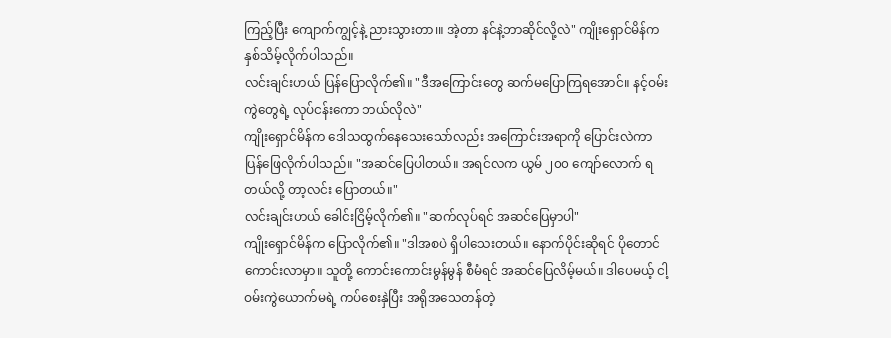ကြည့်ပြီး ကျောက်ကျွင့်နဲ့ ညားသွားတာ၊။ အဲ့တာ နင်နဲ့ဘာဆိုင်လို့လဲ" ကျိုးရှောင်မိန်က နှစ်သိမ့်လိုက်ပါသည်။
လင်းချင်းဟယ် ပြန်ပြောလိုက်၏။ "ဒီအကြောင်းတွေ ဆက်မပြောကြရအောင်။ နင့်ဝမ်းကွဲတွေရဲ့ လုပ်ငန်းကော ဘယ်လိုလဲ"
ကျိုးရှောင်မိန်က ဒေါသထွက်နေသေးသော်လည်း အကြောင်းအရာကို ပြောင်းလဲကာ ပြန်ဖြေလိုက်ပါသည်။ "အဆင်ပြေပါတယ်။ အရင်လက ယွမ် ၂၀၀ ကျော်လောက် ရတယ်လို့ တာ့လင်း ပြောတယ်။"
လင်းချင်းဟယ် ခေါင်းငြိမ့်လိုက်၏။ "ဆက်လုပ်ရင် အဆင်ပြေမှာပါ"
ကျိုးရှောင်မိန်က ပြောလိုက်၏။ "ဒါအစပဲ ရှိပါသေးတယ်။ နောက်ပိုင်းဆိုရင် ပိုတောင် ကောင်းလာမှာ။ သူတို့ ကောင်းကောင်းမွန်မွန် စီမံရင် အဆင်ပြေလိမ့်မယ်။ ဒါပေမယ့် ငါ့ဝမ်းကွဲယောက်မရဲ့ ကပ်စေးနှဲပြီး အရိုအသေတန်တဲ့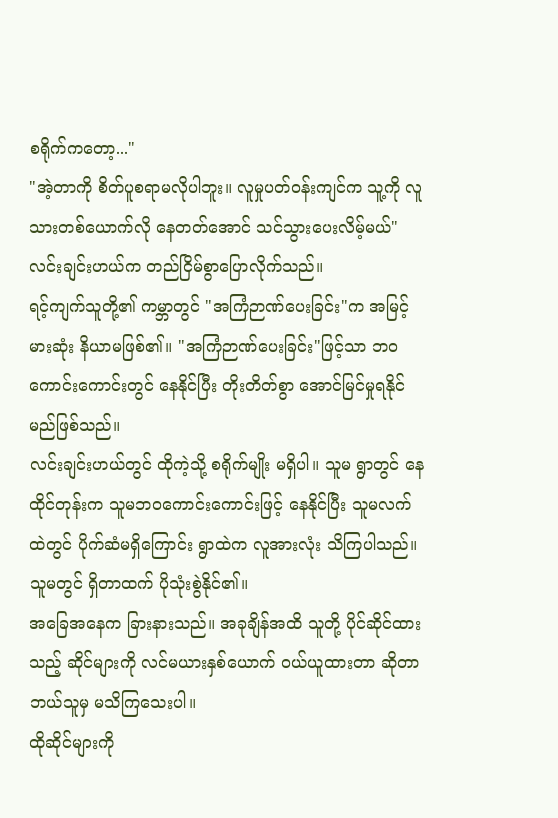စရိုက်ကတော့..."
"အဲ့တာကို စိတ်ပူစရာမလိုပါဘူး။ လူမှုပတ်ဝန်းကျင်က သူ့ကို လူသားတစ်ယောက်လို နေတတ်အောင် သင်သွားပေးလိမ့်မယ်" လင်းချင်းဟယ်က တည်ငြိမ်စွာပြောလိုက်သည်။
ရင့်ကျက်သူတို့၏ ကမ္ဘာတွင် "အကြံဉာဏ်ပေးခြင်း"က အမြင့်မားဆုံး နိယာမဖြစ်၏။ "အကြံဉာဏ်ပေးခြင်း"ဖြင့်သာ ဘဝကောင်းကောင်းတွင် နေနိုင်ပြီး တိုးတိတ်စွာ အောင်မြင်မှုရနိုင်မည်ဖြစ်သည်။
လင်းချင်းဟယ်တွင် ထိုကဲ့သို့ စရိုက်မျိုး မရှိပါ။ သူမ ရွာတွင် နေထိုင်တုန်းက သူမဘဝကောင်းကောင်းဖြင့် နေနိုင်ပြီး သူမလက်ထဲတွင် ပိုက်ဆံမရှိကြောင်း ရွာထဲက လူအားလုံး သိကြပါသည်။ သူမတွင် ရှိတာထက် ပိုသုံးစွဲနိုင်၏။
အခြေအနေက ခြားနားသည်။ အခုချိန်အထိ သူတို့ ပိုင်ဆိုင်ထားသည့် ဆိုင်များကို လင်မယားနှစ်ယောက် ဝယ်ယူထားတာ ဆိုတာ ဘယ်သူမှ မသိကြသေးပါ။
ထိုဆိုင်များကို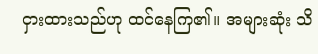ငှားထားသည်ဟု ထင်နေကြ၏။ အများဆုံး သိ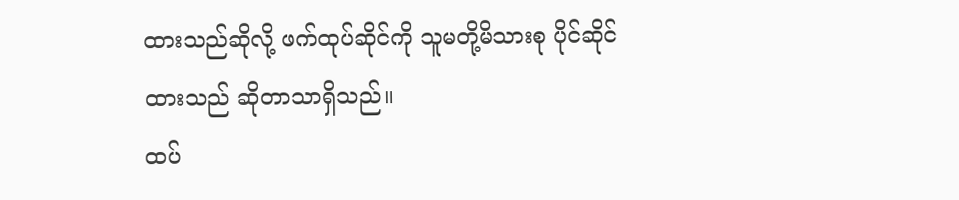ထားသည်ဆိုလို့ ဖက်ထုပ်ဆိုင်ကို သူမတို့မိသားစု ပိုင်ဆိုင်ထားသည် ဆိုတာသာရှိသည်။
ထပ်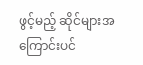ဖွင့်မည့် ဆိုင်များအကြောင်းပင်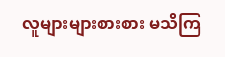လူများများစားစား မသိကြ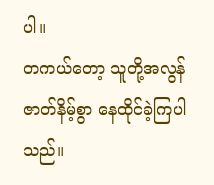ပါ။
တကယ်တော့ သူတို့အလွန်ဇာတ်နိမ့်စွာ နေထိုင်ခဲ့ကြပါသည်။